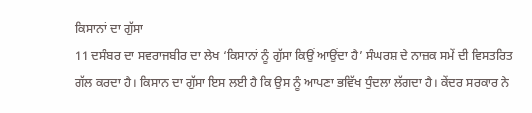ਕਿਸਾਨਾਂ ਦਾ ਗੁੱਸਾ
11 ਦਸੰਬਰ ਦਾ ਸਵਰਾਜਬੀਰ ਦਾ ਲੇਖ ‘ਕਿਸਾਨਾਂ ਨੂੰ ਗੁੱਸਾ ਕਿਉਂ ਆਉਂਦਾ ਹੈ’ ਸੰਘਰਸ਼ ਦੇ ਨਾਜ਼ਕ ਸਮੇਂ ਦੀ ਵਿਸਤਰਿਤ ਗੱਲ ਕਰਦਾ ਹੈ। ਕਿਸਾਨ ਦਾ ਗੁੱਸਾ ਇਸ ਲਈ ਹੈ ਕਿ ਉਸ ਨੂੰ ਆਪਣਾ ਭਵਿੱਖ ਧੁੰਦਲਾ ਲੱਗਦਾ ਹੈ। ਕੇਂਦਰ ਸਰਕਾਰ ਨੇ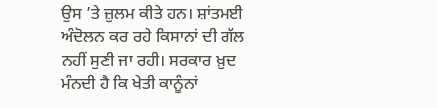ਉਸ ’ਤੇ ਜ਼ੁਲਮ ਕੀਤੇ ਹਨ। ਸ਼ਾਂਤਮਈ ਅੰਦੋਲਨ ਕਰ ਰਹੇ ਕਿਸਾਨਾਂ ਦੀ ਗੱਲ ਨਹੀਂ ਸੁਣੀ ਜਾ ਰਹੀ। ਸਰਕਾਰ ਖ਼ੁਦ ਮੰਨਦੀ ਹੈ ਕਿ ਖੇਤੀ ਕਾਨੂੰਨਾਂ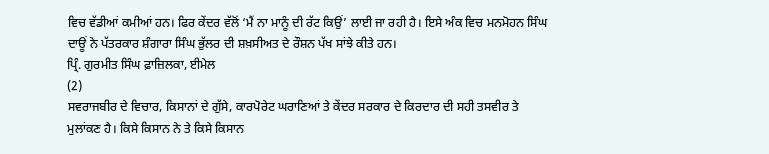ਵਿਚ ਵੱਡੀਆਂ ਕਮੀਆਂ ਹਨ। ਫਿਰ ਕੇਂਦਰ ਵੱਲੋਂ ‘ਮੈਂ ਨਾ ਮਾਨੂੰ ਦੀ ਰੱਟ ਕਿਉਂ’ ਲਾਈ ਜਾ ਰਹੀ ਹੈ। ਇਸੇ ਅੰਕ ਵਿਚ ਮਨਮੋਹਨ ਸਿੰਘ ਦਾਊਂ ਨੇ ਪੱਤਰਕਾਰ ਸ਼ੰਗਾਰਾ ਸਿੰਘ ਭੁੱਲਰ ਦੀ ਸ਼ਖ਼ਸੀਅਤ ਦੇ ਰੌਸ਼ਨ ਪੱਖ ਸਾਂਝੇ ਕੀਤੇ ਹਨ।
ਪ੍ਰਿੰ. ਗੁਰਮੀਤ ਸਿੰਘ ਫ਼ਾਜ਼ਿਲਕਾ, ਈਮੇਲ
(2)
ਸਵਰਾਜਬੀਰ ਦੇ ਵਿਚਾਰ, ਕਿਸਾਨਾਂ ਦੇ ਗੁੱਸੇ, ਕਾਰਪੋਰੇਟ ਘਰਾਣਿਆਂ ਤੇ ਕੇਂਦਰ ਸਰਕਾਰ ਦੇ ਕਿਰਦਾਰ ਦੀ ਸਹੀ ਤਸਵੀਰ ਤੇ ਮੁਲਾਂਕਣ ਹੈ। ਕਿਸੇ ਕਿਸਾਨ ਨੇ ਤੇ ਕਿਸੇ ਕਿਸਾਨ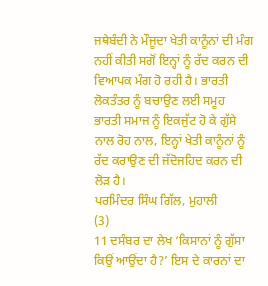ਜਥੇਬੰਦੀ ਨੇ ਮੌਜੂਦਾ ਖੇਤੀ ਕਾਨੂੰਨਾਂ ਦੀ ਮੰਗ ਨਹੀਂ ਕੀਤੀ ਸਗੋਂ ਇਨ੍ਹਾਂ ਨੂੰ ਰੱਦ ਕਰਨ ਦੀ ਵਿਆਪਕ ਮੰਗ ਹੋ ਰਹੀ ਹੈ। ਭਾਰਤੀ ਲੋਕਤੰਤਰ ਨੂੰ ਬਚਾਉਣ ਲਈ ਸਮੂਹ ਭਾਰਤੀ ਸਮਾਜ ਨੂੰ ਇਕਜੁੱਟ ਹੋ ਕੇ ਗੁੱਸੇ ਨਾਲ ਰੋਹ ਨਾਲ, ਇਨ੍ਹਾਂ ਖੇਤੀ ਕਾਨੂੰਨਾਂ ਨੂੰ ਰੱਦ ਕਰਾਉਣ ਦੀ ਜੱਦੋਜਹਿਦ ਕਰਨ ਦੀ ਲੋੜ ਹੈ।
ਪਰਮਿੰਦਰ ਸਿੰਘ ਗਿੱਲ, ਮੁਹਾਲੀ
(3)
11 ਦਸੰਬਰ ਦਾ ਲੇਖ ‘ਕਿਸਾਨਾਂ ਨੂੰ ਗੁੱਸਾ ਕਿਉਂ ਆਉਂਦਾ ਹੈ?’ ਇਸ ਦੇ ਕਾਰਨਾਂ ਦਾ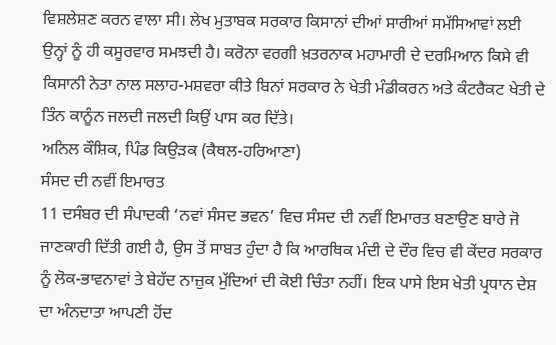ਵਿਸ਼ਲੇਸ਼ਣ ਕਰਨ ਵਾਲਾ ਸੀ। ਲੇਖ ਮੁਤਾਬਕ ਸਰਕਾਰ ਕਿਸਾਨਾਂ ਦੀਆਂ ਸਾਰੀਆਂ ਸਮੱਸਿਆਵਾਂ ਲਈ ਉਨ੍ਹਾਂ ਨੂੰ ਹੀ ਕਸੂਰਵਾਰ ਸਮਝਦੀ ਹੈ। ਕਰੋਨਾ ਵਰਗੀ ਖ਼ਤਰਨਾਕ ਮਹਾਮਾਰੀ ਦੇ ਦਰਮਿਆਨ ਕਿਸੇ ਵੀ ਕਿਸਾਨੀ ਨੇਤਾ ਨਾਲ ਸਲਾਹ-ਮਸ਼ਵਰਾ ਕੀਤੇ ਬਿਨਾਂ ਸਰਕਾਰ ਨੇ ਖੇਤੀ ਮੰਡੀਕਰਨ ਅਤੇ ਕੰਟਰੈਕਟ ਖੇਤੀ ਦੇ ਤਿੰਨ ਕਾਨੂੰਨ ਜਲਦੀ ਜਲਦੀ ਕਿਉਂ ਪਾਸ ਕਰ ਦਿੱਤੇ।
ਅਨਿਲ ਕੌਸ਼ਿਕ, ਪਿੰਡ ਕਿਉੜਕ (ਕੈਥਲ-ਹਰਿਆਣਾ)
ਸੰਸਦ ਦੀ ਨਵੀਂ ਇਮਾਰਤ
11 ਦਸੰਬਰ ਦੀ ਸੰਪਾਦਕੀ ‘ਨਵਾਂ ਸੰਸਦ ਭਵਨ’ ਵਿਚ ਸੰਸਦ ਦੀ ਨਵੀਂ ਇਮਾਰਤ ਬਣਾਉਣ ਬਾਰੇ ਜੋ ਜਾਣਕਾਰੀ ਦਿੱਤੀ ਗਈ ਹੈ, ਉਸ ਤੋਂ ਸਾਬਤ ਹੁੰਦਾ ਹੈ ਕਿ ਆਰਥਿਕ ਮੰਦੀ ਦੇ ਦੌਰ ਵਿਚ ਵੀ ਕੇਂਦਰ ਸਰਕਾਰ ਨੂੰ ਲੋਕ-ਭਾਵਨਾਵਾਂ ਤੇ ਬੇਹੱਦ ਨਾਜ਼ੁਕ ਮੁੱਦਿਆਂ ਦੀ ਕੋਈ ਚਿੰਤਾ ਨਹੀਂ। ਇਕ ਪਾਸੇ ਇਸ ਖੇਤੀ ਪ੍ਰਧਾਨ ਦੇਸ਼ ਦਾ ਅੰਨਦਾਤਾ ਆਪਣੀ ਹੋਂਦ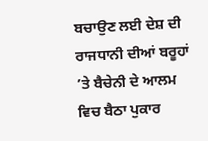ਬਚਾਉਣ ਲਈ ਦੇਸ਼ ਦੀ ਰਾਜਧਾਨੀ ਦੀਆਂ ਬਰੂਹਾਂ ’ਤੇ ਬੈਚੇਨੀ ਦੇ ਆਲਮ ਵਿਚ ਬੈਠਾ ਪੁਕਾਰ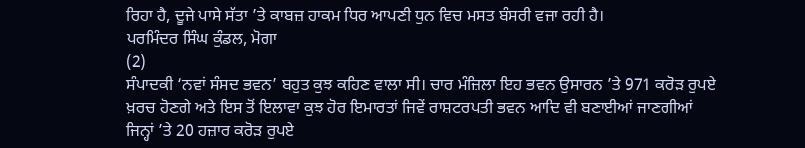ਰਿਹਾ ਹੈ, ਦੂਜੇ ਪਾਸੇ ਸੱਤਾ ’ਤੇ ਕਾਬਜ਼ ਹਾਕਮ ਧਿਰ ਆਪਣੀ ਧੁਨ ਵਿਚ ਮਸਤ ਬੰਸਰੀ ਵਜਾ ਰਹੀ ਹੈ।
ਪਰਮਿੰਦਰ ਸਿੰਘ ਕੁੰਡਲ, ਮੋਗਾ
(2)
ਸੰਪਾਦਕੀ ‘ਨਵਾਂ ਸੰਸਦ ਭਵਨ’ ਬਹੁਤ ਕੁਝ ਕਹਿਣ ਵਾਲਾ ਸੀ। ਚਾਰ ਮੰਜ਼ਿਲਾ ਇਹ ਭਵਨ ਉਸਾਰਨ ’ਤੇ 971 ਕਰੋੜ ਰੁਪਏ ਖ਼ਰਚ ਹੋਣਗੇ ਅਤੇ ਇਸ ਤੋਂ ਇਲਾਵਾ ਕੁਝ ਹੋਰ ਇਮਾਰਤਾਂ ਜਿਵੇਂ ਰਾਸ਼ਟਰਪਤੀ ਭਵਨ ਆਦਿ ਵੀ ਬਣਾਈਆਂ ਜਾਣਗੀਆਂ ਜਿਨ੍ਹਾਂ ’ਤੇ 20 ਹਜ਼ਾਰ ਕਰੋੜ ਰੁਪਏ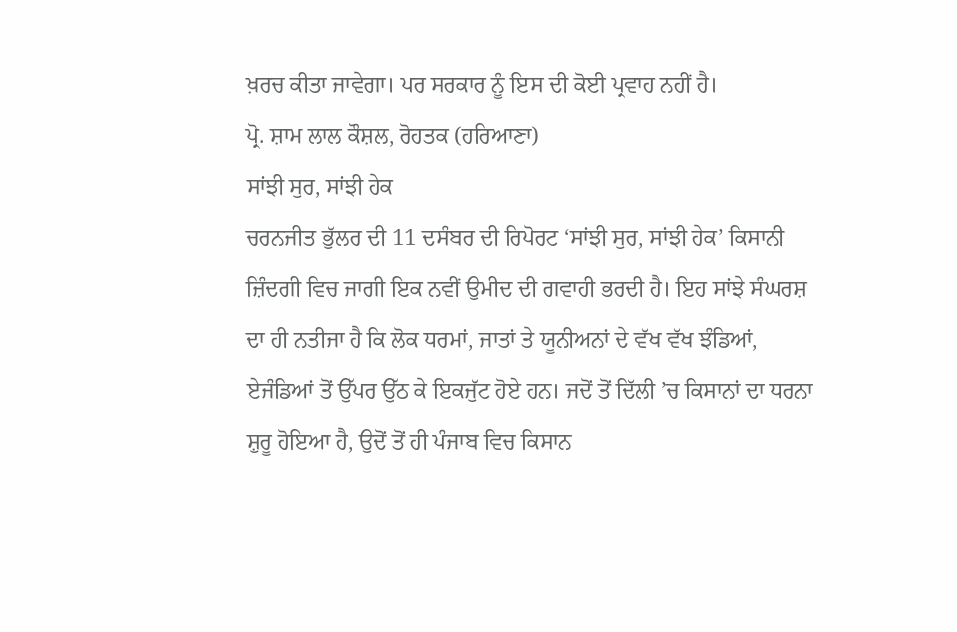ਖ਼ਰਚ ਕੀਤਾ ਜਾਵੇਗਾ। ਪਰ ਸਰਕਾਰ ਨੂੰ ਇਸ ਦੀ ਕੋਈ ਪ੍ਰਵਾਹ ਨਹੀਂ ਹੈ।
ਪ੍ਰੋ. ਸ਼ਾਮ ਲਾਲ ਕੌਸ਼ਲ, ਰੋਹਤਕ (ਹਰਿਆਣਾ)
ਸਾਂਝੀ ਸੁਰ, ਸਾਂਝੀ ਹੇਕ
ਚਰਨਜੀਤ ਭੁੱਲਰ ਦੀ 11 ਦਸੰਬਰ ਦੀ ਰਿਪੋਰਟ ‘ਸਾਂਝੀ ਸੁਰ, ਸਾਂਝੀ ਹੇਕ’ ਕਿਸਾਨੀ ਜ਼ਿੰਦਗੀ ਵਿਚ ਜਾਗੀ ਇਕ ਨਵੀਂ ਉਮੀਦ ਦੀ ਗਵਾਹੀ ਭਰਦੀ ਹੈ। ਇਹ ਸਾਂਝੇ ਸੰਘਰਸ਼ ਦਾ ਹੀ ਨਤੀਜਾ ਹੈ ਕਿ ਲੋਕ ਧਰਮਾਂ, ਜਾਤਾਂ ਤੇ ਯੂਨੀਅਨਾਂ ਦੇ ਵੱਖ ਵੱਖ ਝੰਡਿਆਂ, ਏਜੰਡਿਆਂ ਤੋਂ ਉੱਪਰ ਉੱਠ ਕੇ ਇਕਜੁੱਟ ਹੋਏ ਹਨ। ਜਦੋਂ ਤੋਂ ਦਿੱਲੀ ’ਚ ਕਿਸਾਨਾਂ ਦਾ ਧਰਨਾ ਸ਼ੁਰੂ ਹੋਇਆ ਹੈ, ਉਦੋਂ ਤੋਂ ਹੀ ਪੰਜਾਬ ਵਿਚ ਕਿਸਾਨ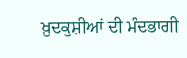ਖ਼ੁਦਕੁਸ਼ੀਆਂ ਦੀ ਮੰਦਭਾਗੀ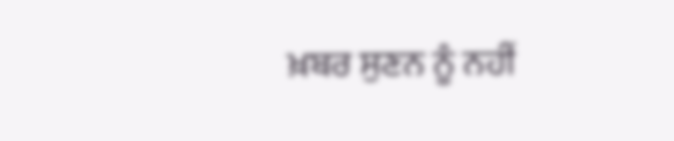ਖ਼ਬਰ ਸੁਣਨ ਨੂੰ ਨਹੀਂ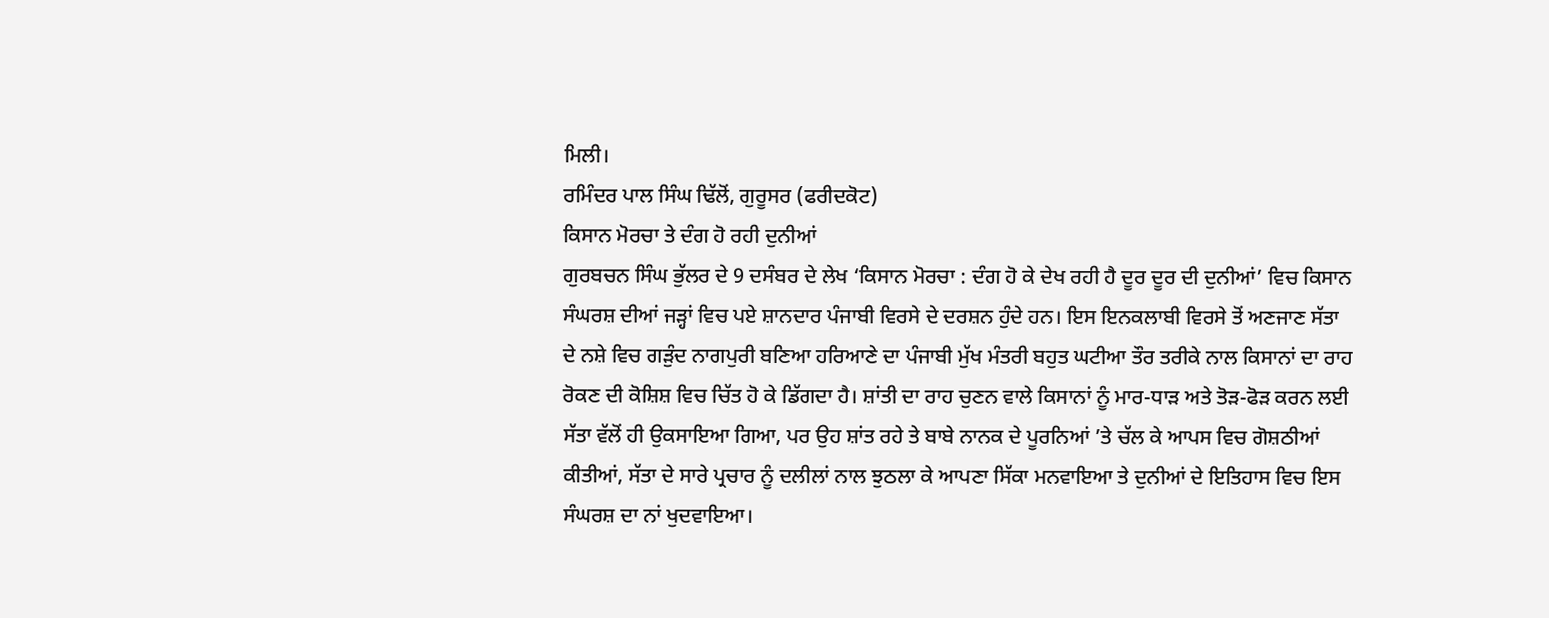ਮਿਲੀ।
ਰਮਿੰਦਰ ਪਾਲ ਸਿੰਘ ਢਿੱਲੋਂ, ਗੁਰੂਸਰ (ਫਰੀਦਕੋਟ)
ਕਿਸਾਨ ਮੋਰਚਾ ਤੇ ਦੰਗ ਹੋ ਰਹੀ ਦੁਨੀਆਂ
ਗੁਰਬਚਨ ਸਿੰਘ ਭੁੱਲਰ ਦੇ 9 ਦਸੰਬਰ ਦੇ ਲੇਖ ‘ਕਿਸਾਨ ਮੋਰਚਾ : ਦੰਗ ਹੋ ਕੇ ਦੇਖ ਰਹੀ ਹੈ ਦੂਰ ਦੂਰ ਦੀ ਦੁਨੀਆਂ’ ਵਿਚ ਕਿਸਾਨ ਸੰਘਰਸ਼ ਦੀਆਂ ਜੜ੍ਹਾਂ ਵਿਚ ਪਏ ਸ਼ਾਨਦਾਰ ਪੰਜਾਬੀ ਵਿਰਸੇ ਦੇ ਦਰਸ਼ਨ ਹੁੰਦੇ ਹਨ। ਇਸ ਇਨਕਲਾਬੀ ਵਿਰਸੇ ਤੋਂ ਅਣਜਾਣ ਸੱਤਾ ਦੇ ਨਸ਼ੇ ਵਿਚ ਗੜੁੰਦ ਨਾਗਪੁਰੀ ਬਣਿਆ ਹਰਿਆਣੇ ਦਾ ਪੰਜਾਬੀ ਮੁੱਖ ਮੰਤਰੀ ਬਹੁਤ ਘਟੀਆ ਤੌਰ ਤਰੀਕੇ ਨਾਲ ਕਿਸਾਨਾਂ ਦਾ ਰਾਹ ਰੋਕਣ ਦੀ ਕੋਸ਼ਿਸ਼ ਵਿਚ ਚਿੱਤ ਹੋ ਕੇ ਡਿੱਗਦਾ ਹੈ। ਸ਼ਾਂਤੀ ਦਾ ਰਾਹ ਚੁਣਨ ਵਾਲੇ ਕਿਸਾਨਾਂ ਨੂੰ ਮਾਰ-ਧਾੜ ਅਤੇ ਤੋੜ-ਫੋੜ ਕਰਨ ਲਈ ਸੱਤਾ ਵੱਲੋਂ ਹੀ ਉਕਸਾਇਆ ਗਿਆ, ਪਰ ਉਹ ਸ਼ਾਂਤ ਰਹੇ ਤੇ ਬਾਬੇ ਨਾਨਕ ਦੇ ਪੂਰਨਿਆਂ ’ਤੇ ਚੱਲ ਕੇ ਆਪਸ ਵਿਚ ਗੋਸ਼ਠੀਆਂ ਕੀਤੀਆਂ, ਸੱਤਾ ਦੇ ਸਾਰੇ ਪ੍ਰਚਾਰ ਨੂੰ ਦਲੀਲਾਂ ਨਾਲ ਝੁਠਲਾ ਕੇ ਆਪਣਾ ਸਿੱਕਾ ਮਨਵਾਇਆ ਤੇ ਦੁਨੀਆਂ ਦੇ ਇਤਿਹਾਸ ਵਿਚ ਇਸ ਸੰਘਰਸ਼ ਦਾ ਨਾਂ ਖੁਦਵਾਇਆ।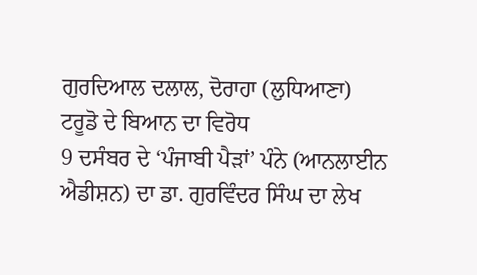ਗੁਰਦਿਆਲ ਦਲਾਲ, ਦੋਰਾਹਾ (ਲੁਧਿਆਣਾ)
ਟਰੂਡੋ ਦੇ ਬਿਆਨ ਦਾ ਵਿਰੋਧ
9 ਦਸੰਬਰ ਦੇ ‘ਪੰਜਾਬੀ ਪੈੜਾਂ’ ਪੰਨੇ (ਆਨਲਾਈਨ ਐਡੀਸ਼ਨ) ਦਾ ਡਾ. ਗੁਰਵਿੰਦਰ ਸਿੰਘ ਦਾ ਲੇਖ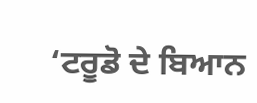‘ਟਰੂਡੋ ਦੇ ਬਿਆਨ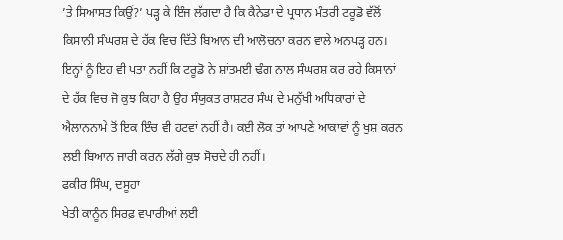’ਤੇ ਸਿਆਸਤ ਕਿਉਂ?’ ਪੜ੍ਹ ਕੇ ਇੰਜ ਲੱਗਦਾ ਹੈ ਕਿ ਕੈਨੇਡਾ ਦੇ ਪ੍ਰਧਾਨ ਮੰਤਰੀ ਟਰੂਡੋ ਵੱਲੋਂ ਕਿਸਾਨੀ ਸੰਘਰਸ਼ ਦੇ ਹੱਕ ਵਿਚ ਦਿੱਤੇ ਬਿਆਨ ਦੀ ਆਲੋਚਨਾ ਕਰਨ ਵਾਲੇ ਅਨਪੜ੍ਹ ਹਨ। ਇਨ੍ਹਾਂ ਨੂੰ ਇਹ ਵੀ ਪਤਾ ਨਹੀਂ ਕਿ ਟਰੂਡੋ ਨੇ ਸ਼ਾਂਤਮਈ ਢੰਗ ਨਾਲ ਸੰਘਰਸ਼ ਕਰ ਰਹੇ ਕਿਸਾਨਾਂ ਦੇ ਹੱਕ ਵਿਚ ਜੋ ਕੁਝ ਕਿਹਾ ਹੈ ਉਹ ਸੰਯੁਕਤ ਰਾਸ਼ਟਰ ਸੰਘ ਦੇ ਮਨੁੱਖੀ ਅਧਿਕਾਰਾਂ ਦੇ ਐਲਾਨਨਾਮੇ ਤੋਂ ਇਕ ਇੰਚ ਵੀ ਹਟਵਾਂ ਨਹੀਂ ਹੈ। ਕਈ ਲੋਕ ਤਾਂ ਆਪਣੇ ਆਕਾਵਾਂ ਨੂੰ ਖੁਸ਼ ਕਰਨ ਲਈ ਬਿਆਨ ਜਾਰੀ ਕਰਨ ਲੱਗੇ ਕੁਝ ਸੋਚਦੇ ਹੀ ਨਹੀਂ।
ਫਕੀਰ ਸਿੰਘ, ਦਸੂਹਾ
ਖੇਤੀ ਕਾਨੂੰਨ ਸਿਰਫ਼ ਵਪਾਰੀਆਂ ਲਈ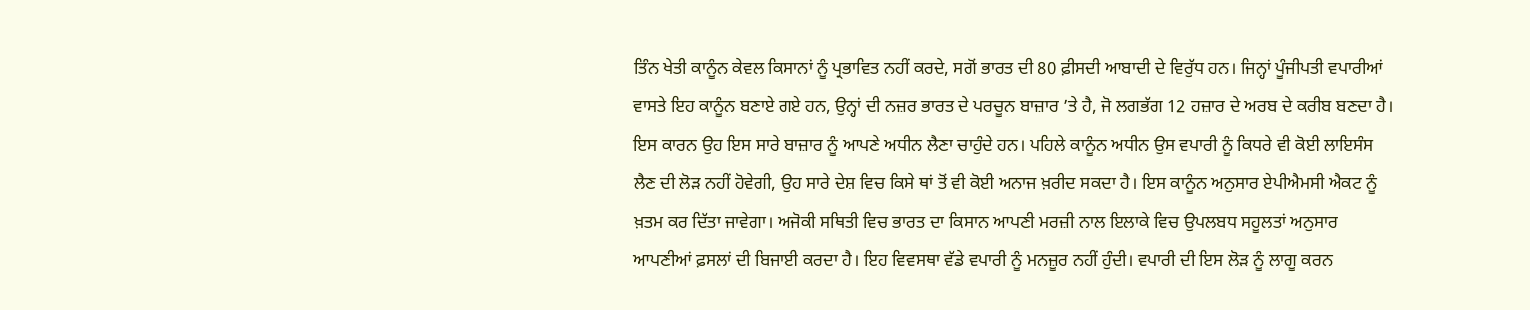ਤਿੰਨ ਖੇਤੀ ਕਾਨੂੰਨ ਕੇਵਲ ਕਿਸਾਨਾਂ ਨੂੰ ਪ੍ਰਭਾਵਿਤ ਨਹੀਂ ਕਰਦੇ, ਸਗੋਂ ਭਾਰਤ ਦੀ 80 ਫ਼ੀਸਦੀ ਆਬਾਦੀ ਦੇ ਵਿਰੁੱਧ ਹਨ। ਜਿਨ੍ਹਾਂ ਪੂੰਜੀਪਤੀ ਵਪਾਰੀਆਂ ਵਾਸਤੇ ਇਹ ਕਾਨੂੰਨ ਬਣਾਏ ਗਏ ਹਨ, ਉਨ੍ਹਾਂ ਦੀ ਨਜ਼ਰ ਭਾਰਤ ਦੇ ਪਰਚੂਨ ਬਾਜ਼ਾਰ ’ਤੇ ਹੈ, ਜੋ ਲਗਭੱਗ 12 ਹਜ਼ਾਰ ਦੇ ਅਰਬ ਦੇ ਕਰੀਬ ਬਣਦਾ ਹੈ। ਇਸ ਕਾਰਨ ਉਹ ਇਸ ਸਾਰੇ ਬਾਜ਼ਾਰ ਨੂੰ ਆਪਣੇ ਅਧੀਨ ਲੈਣਾ ਚਾਹੁੰਦੇ ਹਨ। ਪਹਿਲੇ ਕਾਨੂੰਨ ਅਧੀਨ ਉਸ ਵਪਾਰੀ ਨੂੰ ਕਿਧਰੇ ਵੀ ਕੋਈ ਲਾਇਸੰਸ ਲੈਣ ਦੀ ਲੋੜ ਨਹੀਂ ਹੋਵੇਗੀ, ਉਹ ਸਾਰੇ ਦੇਸ਼ ਵਿਚ ਕਿਸੇ ਥਾਂ ਤੋਂ ਵੀ ਕੋਈ ਅਨਾਜ ਖ਼ਰੀਦ ਸਕਦਾ ਹੈ। ਇਸ ਕਾਨੂੰਨ ਅਨੁਸਾਰ ਏਪੀਐਮਸੀ ਐਕਟ ਨੂੰ ਖ਼ਤਮ ਕਰ ਦਿੱਤਾ ਜਾਵੇਗਾ। ਅਜੋਕੀ ਸਥਿਤੀ ਵਿਚ ਭਾਰਤ ਦਾ ਕਿਸਾਨ ਆਪਣੀ ਮਰਜ਼ੀ ਨਾਲ ਇਲਾਕੇ ਵਿਚ ਉਪਲਬਧ ਸਹੂਲਤਾਂ ਅਨੁਸਾਰ ਆਪਣੀਆਂ ਫ਼ਸਲਾਂ ਦੀ ਬਿਜਾਈ ਕਰਦਾ ਹੈ। ਇਹ ਵਿਵਸਥਾ ਵੱਡੇ ਵਪਾਰੀ ਨੂੰ ਮਨਜ਼ੂਰ ਨਹੀਂ ਹੁੰਦੀ। ਵਪਾਰੀ ਦੀ ਇਸ ਲੋੜ ਨੂੰ ਲਾਗੂ ਕਰਨ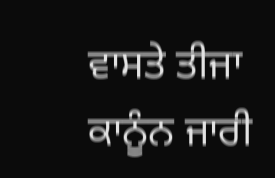ਵਾਸਤੇ ਤੀਜਾ ਕਾਨੂੰਨ ਜਾਰੀ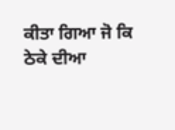ਕੀਤਾ ਗਿਆ ਜੋ ਕਿ ਠੇਕੇ ਦੀਆ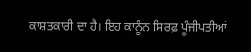ਕਾਸ਼ਤਕਾਰੀ ਦਾ ਹੈ। ਇਹ ਕਾਨੂੰਨ ਸਿਰਫ਼ ਪੂੰਜੀਪਤੀਆਂ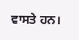ਵਾਸਤੇ ਹਨ।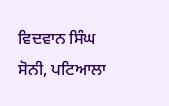ਵਿਦਵਾਨ ਸਿੰਘ ਸੋਨੀ, ਪਟਿਆਲਾ